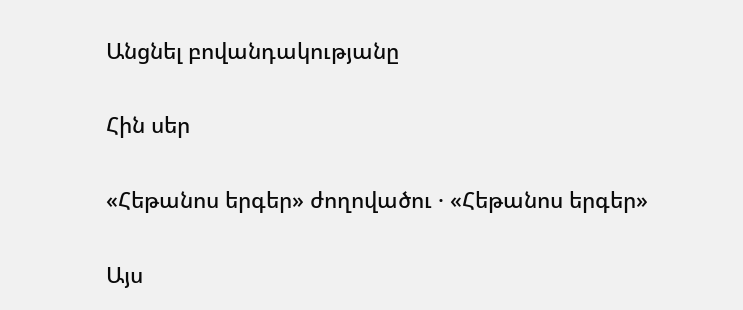Անցնել բովանդակությանը

Հին սեր

«Հեթանոս երգեր» ժողովածու · «Հեթանոս երգեր»

Այս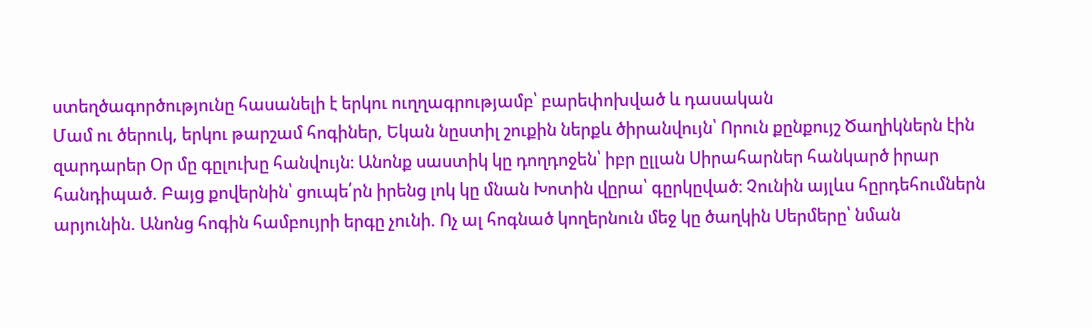ստեղծագործությունը հասանելի է երկու ուղղագրությամբ՝ բարեփոխված և դասական
Մամ ու ծերուկ, երկու թարշամ հոգիներ, Եկան նըստիլ շուքին ներքև ծիրանվույն՝ Որուն քընքույշ Ծաղիկներն էին զարդարեր Օր մը գըլուխը հանվույն։ Անոնք սաստիկ կը դողդոջեն՝ իբր ըլլան Սիրահարներ հանկարծ իրար հանդիպած. Բայց քովերնին՝ ցուպե՛րն իրենց լոկ կը մնան Խոտին վըրա՝ գըրկըված։ Չունին այլևս հըրդեհումներն արյունին. Անոնց հոգին համբույրի երգը չունի. Ոչ ալ հոգնած կողերնուն մեջ կը ծաղկին Սերմերը՝ նման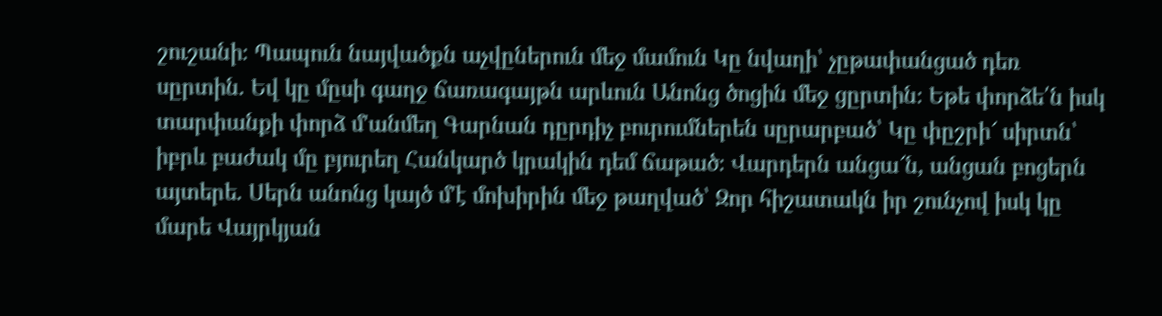շուշանի։ Պապուն նայվածքն աչվըներուն մեջ մամուն Կը նվաղի՝ չըթափանցած դեռ սըրտին. Եվ կը մըսի գաղջ ճառագայթն արևուն Անոնց ծոցին մեջ ցըրտին։ Եթե փորձե՛ն իսկ տարփանքի փորձ մ'անմեղ Գարնան դըրդիչ բուրումներեն սըրարբած՝ Կը փըշրի՜ սիրտն՝ իբրև բաժակ մը բյուրեղ Հանկարծ կրակին դեմ ճաթած։ Վարդերն անցա՜ն, անցան բոցերն այտերե. Սերն անոնց կայծ մ'է մոխիրին մեջ թաղված՝ Զոր հիշատակն իր շունչով իսկ կը մարե Վայրկյան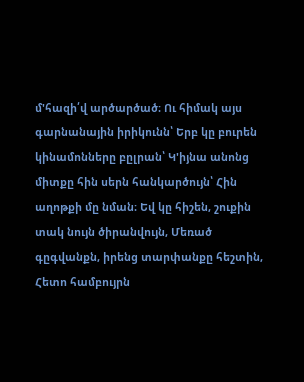մ'հազի՛վ արծարծած։ Ու հիմակ այս գարնանային իրիկունն՝ Երբ կը բուրեն կինամոնները բըլրան՝ Կ'իյնա անոնց միտքը հին սերն հանկարծույն՝ Հին աղոթքի մը նման։ Եվ կը հիշեն, շուքին տակ նույն ծիրանվույն, Մեռած գըգվանքն, իրենց տարփանքը հեշտին, Հետո համբույրն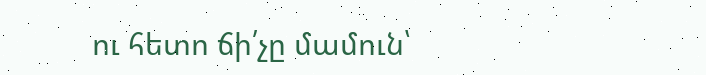ու հետո ճի՛չը մամուն՝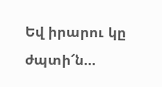Եվ իրարու կը ժպտի՜ն…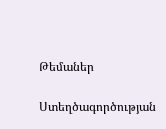Թեմաներ

Ստեղծագործության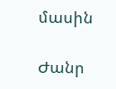մասին

Ժանր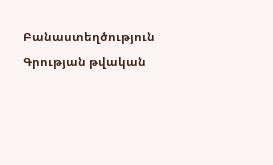Բանաստեղծություն
Գրության թվական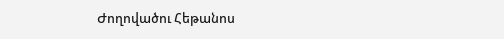Ժողովածու Հեթանոս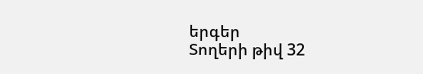երգեր
Տողերի թիվ 32